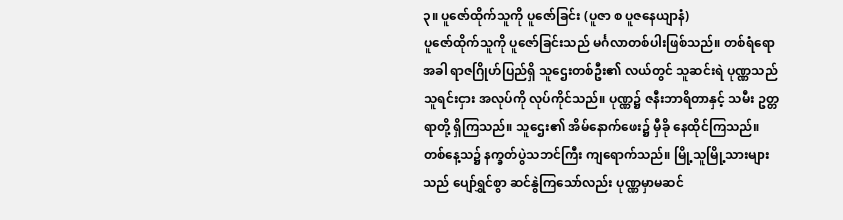၃။ ပူဇော်ထိုက်သူကို ပူဇော်ခြင်း (ပူဇာ စ ပူဇနေယျာနံ)
ပူဇော်ထိုက်သူကို ပူဇော်ခြင်းသည် မင်္ဂလာတစ်ပါးဖြစ်သည်။ တစ်ရံရောအခါ ရာဇဂြိုဟ်ပြည်ရှိ သူဌေးတစ်ဦး၏ လယ်တွင် သူဆင်းရဲ ပုဏ္ဏသည် သူရင်းငှား အလုပ်ကို လုပ်ကိုင်သည်။ ပုဏ္ဏ၌ ဇနီးဘာရိတာနှင့် သမီး ဥတ္တရာတို့ ရှိကြသည်။ သူဌေး၏ အိမ်နောက်ဖေး၌ မှီခို နေထိုင်ကြသည်။
တစ်နေ့သ၌ နက္ခတ်ပွဲသဘင်ကြီး ကျရောက်သည်။ မြို့သူမြို့သားများသည် ပျော်ရွှင်စွာ ဆင်နွဲကြသော်လည်း ပုဏ္ဏမှာမဆင်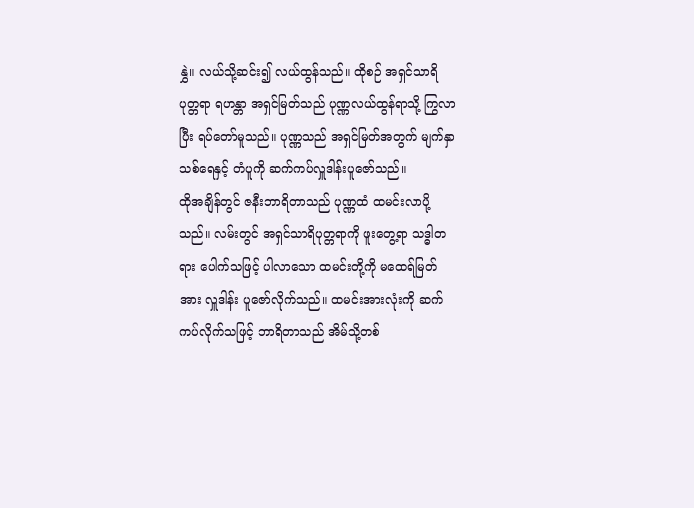နွှဲ။ လယ်သို့ဆင်း၍ လယ်ထွန်သည်။ ထိုစဉ် အရှင်သာရိပုတ္တရာ ရဟန္တာ အရှင်မြတ်သည် ပုဏ္ဏလယ်ထွန်ရာသို့ ကြွလာပြီး ရပ်တော်မူသည်။ ပုဏ္ဏသည် အရှင်မြတ်အတွက် မျက်နှာသစ်ရေနှင့် တံပူကို ဆက်ကပ်လှူဒါန်းပူဇော်သည်။
ထိုအချိန်တွင် ဇနီးဘာရိတာသည် ပုဏ္ဏထံ ထမင်းလာပို့သည်။ လမ်းတွင် အရှင်သာရိပုတ္တရာကို ဖူးတွေ့ရာ သဒ္ဓါတရား ပေါက်သဖြင့် ပါလာသော ထမင်းတို့ကို မထေရ်မြတ်အား လှူဒါန်း ပူဇော်လိုက်သည်။ ထမင်းအားလုံးကို ဆက်ကပ်လိုက်သဖြင့် ဘာရိတာသည် အိမ်သို့တစ်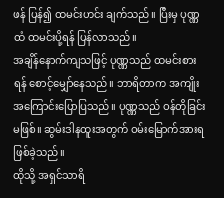ဖန် ပြန်၍ ထမင်းဟင်း ချက်သည်။ ပြီးမှ ပုဏ္ဏထံ ထမင်းပို့ရန် ပြန်လာသည်။
အချိန်နောက်ကျသဖြင့် ပုဏ္ဏသည် ထမင်းစားရန် စောင့်မျှော်နေသည်။ ဘာရိတာက အကျိုး အကြောင်းပြောပြသည်။ ပုဏ္ဏသည် ဝန်တိုခြင်းမဖြစ်။ ဆွမ်းဒါနထူးအတွက် ဝမ်းမြောက်အားရဖြစ်ခဲ့သည်။
ထိုသို့ အရှင်သာရိ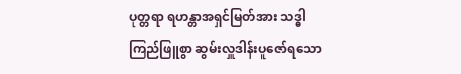ပုတ္တရာ ရဟန္တာအရှင်မြတ်အား သဒ္ဓါကြည်ဖြူစွာ ဆွမ်းလှူဒါန်းပူဇော်ရသော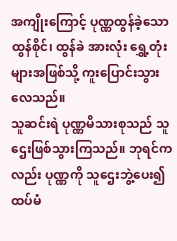အကျိုးကြောင့် ပုဏ္ဏထွန်ခဲ့သော ထွန်စိုင်၊ ထွန်ခဲ အားလုံး ရွှေ့တုံးများအဖြစ်သို့ ကူးပြောင်းသွားလေသည်။
သူဆင်းရဲ ပုဏ္ဏမိသားစုသည် သူဌေးဖြစ်သွားကြသည်။ ဘုရင်ကလည်း ပုဏ္ဏကို သူဌေးဘွဲ့ပေး၍ ထပ်မံ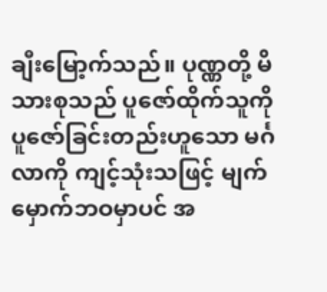ချီးမြော့က်သည်။ ပုဏ္ဏတို့ မိသားစုသည် ပူဇော်ထိုက်သူကို ပူဇော်ခြင်းတည်းဟူသော မင်္ဂလာကို ကျင့်သုံးသဖြင့် မျက်မှောက်ဘဝမှာပင် အ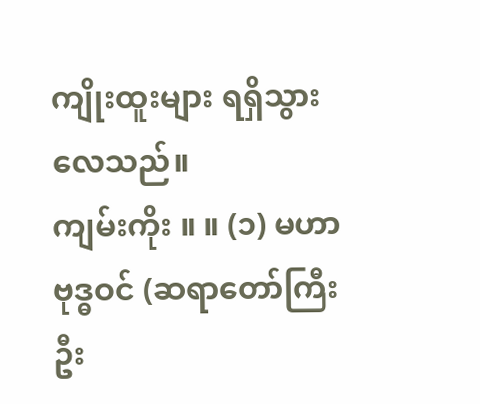ကျိုးထူးများ ရရှိသွားလေသည်။
ကျမ်းကိုး ။ ။ (၁) မဟာဗုဒ္ဓဝင် (ဆရာတော်ကြီး ဦး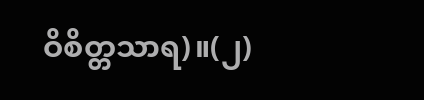ဝိစိတ္တသာရ)။(၂)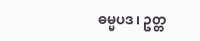ဓမ္မပဒ၊ ဥတ္တ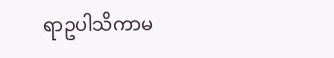ရာဥပါသိကာမ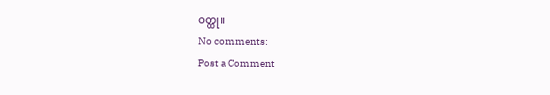ဝတ္ထု။
No comments:
Post a Comment